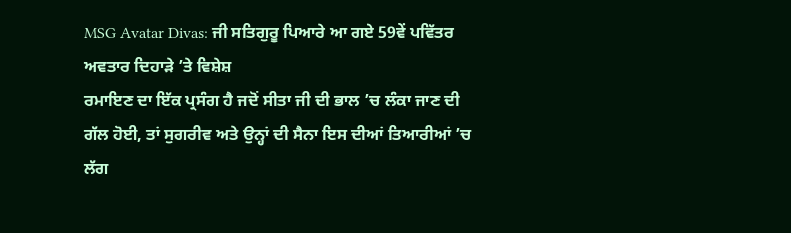MSG Avatar Divas: ਜੀ ਸਤਿਗੁਰੂ ਪਿਆਰੇ ਆ ਗਏ 59ਵੇਂ ਪਵਿੱਤਰ ਅਵਤਾਰ ਦਿਹਾੜੇ ’ਤੇ ਵਿਸ਼ੇਸ਼
ਰਮਾਇਣ ਦਾ ਇੱਕ ਪ੍ਰਸੰਗ ਹੈ ਜਦੋਂ ਸੀਤਾ ਜੀ ਦੀ ਭਾਲ ’ਚ ਲੰਕਾ ਜਾਣ ਦੀ ਗੱਲ ਹੋਈ, ਤਾਂ ਸੁਗਰੀਵ ਅਤੇ ਉਨ੍ਹਾਂ ਦੀ ਸੈਨਾ ਇਸ ਦੀਆਂ ਤਿਆਰੀਆਂ ’ਚ ਲੱਗ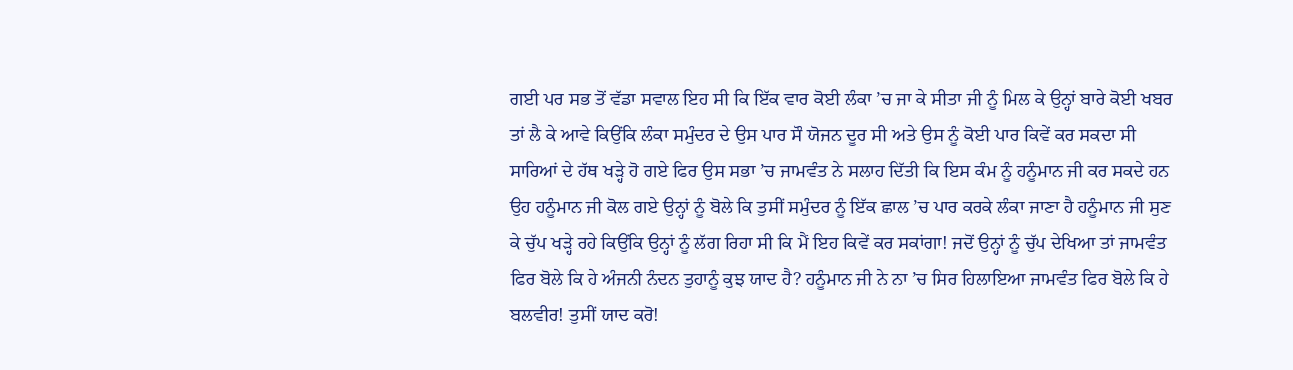ਗਈ ਪਰ ਸਭ ਤੋਂ ਵੱਡਾ ਸਵਾਲ ਇਹ ਸੀ ਕਿ ਇੱਕ ਵਾਰ ਕੋਈ ਲੰਕਾ ’ਚ ਜਾ ਕੇ ਸੀਤਾ ਜੀ ਨੂੰ ਮਿਲ ਕੇ ਉਨ੍ਹਾਂ ਬਾਰੇ ਕੋਈ ਖਬਰ ਤਾਂ ਲੈ ਕੇ ਆਵੇ ਕਿਉਂਕਿ ਲੰਕਾ ਸਮੁੰਦਰ ਦੇ ਉਸ ਪਾਰ ਸੌ ਯੋਜਨ ਦੂਰ ਸੀ ਅਤੇ ਉਸ ਨੂੰ ਕੋਈ ਪਾਰ ਕਿਵੇਂ ਕਰ ਸਕਦਾ ਸੀ ਸਾਰਿਆਂ ਦੇ ਹੱਥ ਖੜ੍ਹੇ ਹੋ ਗਏ ਫਿਰ ਉਸ ਸਭਾ ’ਚ ਜਾਮਵੰਤ ਨੇ ਸਲਾਹ ਦਿੱਤੀ ਕਿ ਇਸ ਕੰਮ ਨੂੰ ਹਨੂੰਮਾਨ ਜੀ ਕਰ ਸਕਦੇ ਹਨ
ਉਹ ਹਨੂੰਮਾਨ ਜੀ ਕੋਲ ਗਏ ਉਨ੍ਹਾਂ ਨੂੰ ਬੋਲੇ ਕਿ ਤੁਸੀਂ ਸਮੁੰਦਰ ਨੂੰ ਇੱਕ ਛਾਲ ’ਚ ਪਾਰ ਕਰਕੇ ਲੰਕਾ ਜਾਣਾ ਹੈ ਹਨੂੰਮਾਨ ਜੀ ਸੁਣ ਕੇ ਚੁੱਪ ਖੜ੍ਹੇ ਰਹੇ ਕਿਉਂਕਿ ਉਨ੍ਹਾਂ ਨੂੰ ਲੱਗ ਰਿਹਾ ਸੀ ਕਿ ਮੈਂ ਇਹ ਕਿਵੇਂ ਕਰ ਸਕਾਂਗਾ! ਜਦੋਂ ਉਨ੍ਹਾਂ ਨੂੰ ਚੁੱਪ ਦੇਖਿਆ ਤਾਂ ਜਾਮਵੰਤ ਫਿਰ ਬੋਲੇ ਕਿ ਹੇ ਅੰਜਨੀ ਨੰਦਨ ਤੁਹਾਨੂੰ ਕੁਝ ਯਾਦ ਹੈ? ਹਨੂੰਮਾਨ ਜੀ ਨੇ ਨਾ ’ਚ ਸਿਰ ਹਿਲਾਇਆ ਜਾਮਵੰਤ ਫਿਰ ਬੋਲੇ ਕਿ ਹੇ ਬਲਵੀਰ! ਤੁਸੀਂ ਯਾਦ ਕਰੋ!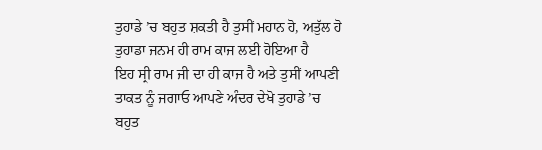ਤੁਹਾਡੇ ’ਚ ਬਹੁਤ ਸ਼ਕਤੀ ਹੈ ਤੁਸੀਂ ਮਹਾਨ ਹੋ, ਅਤੁੱਲ ਹੋ ਤੁਹਾਡਾ ਜਨਮ ਹੀ ਰਾਮ ਕਾਜ ਲਈ ਹੋਇਆ ਹੈ
ਇਹ ਸ੍ਰੀ ਰਾਮ ਜੀ ਦਾ ਹੀ ਕਾਜ ਹੈ ਅਤੇ ਤੁਸੀਂ ਆਪਣੀ ਤਾਕਤ ਨੂੰ ਜਗਾਓ ਆਪਣੇ ਅੰਦਰ ਦੇਖੋ ਤੁਹਾਡੇ ’ਚ ਬਹੁਤ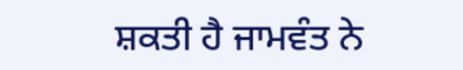ਸ਼ਕਤੀ ਹੈ ਜਾਮਵੰਤ ਨੇ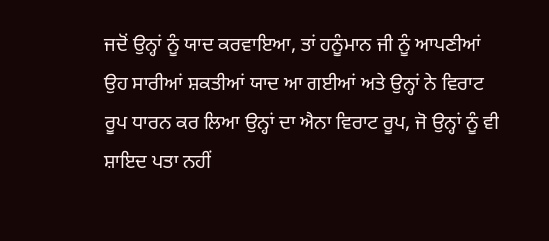ਜਦੋਂ ਉਨ੍ਹਾਂ ਨੂੰ ਯਾਦ ਕਰਵਾਇਆ, ਤਾਂ ਹਨੂੰਮਾਨ ਜੀ ਨੂੰ ਆਪਣੀਆਂ ਉਹ ਸਾਰੀਆਂ ਸ਼ਕਤੀਆਂ ਯਾਦ ਆ ਗਈਆਂ ਅਤੇ ਉਨ੍ਹਾਂ ਨੇ ਵਿਰਾਟ ਰੂਪ ਧਾਰਨ ਕਰ ਲਿਆ ਉਨ੍ਹਾਂ ਦਾ ਐਨਾ ਵਿਰਾਟ ਰੂਪ, ਜੋ ਉਨ੍ਹਾਂ ਨੂੰ ਵੀ ਸ਼ਾਇਦ ਪਤਾ ਨਹੀਂ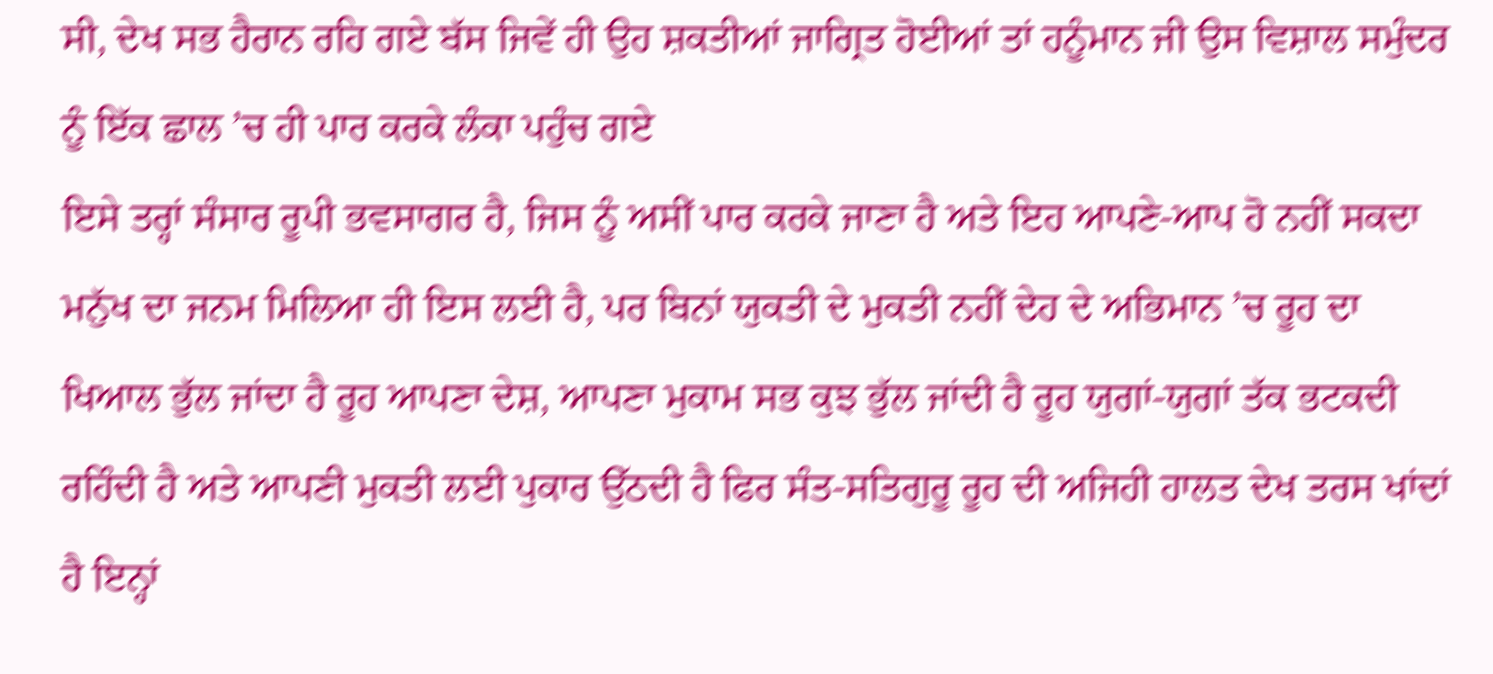ਸੀ, ਦੇਖ ਸਭ ਹੈਰਾਨ ਰਹਿ ਗਏ ਬੱਸ ਜਿਵੇਂ ਹੀ ਉਹ ਸ਼ਕਤੀਆਂ ਜਾਗ੍ਰਿਤ ਹੋਈਆਂ ਤਾਂ ਹਨੂੰਮਾਨ ਜੀ ਉਸ ਵਿਸ਼ਾਲ ਸਮੁੰਦਰ ਨੂੰ ਇੱਕ ਛਾਲ ’ਚ ਹੀ ਪਾਰ ਕਰਕੇ ਲੰਕਾ ਪਹੁੰਚ ਗਏ
ਇਸੇ ਤਰ੍ਹਾਂ ਸੰਸਾਰ ਰੂਪੀ ਭਵਸਾਗਰ ਹੈ, ਜਿਸ ਨੂੰ ਅਸੀਂ ਪਾਰ ਕਰਕੇ ਜਾਣਾ ਹੈ ਅਤੇ ਇਹ ਆਪਣੇ-ਆਪ ਹੋ ਨਹੀਂ ਸਕਦਾ ਮਨੁੱਖ ਦਾ ਜਨਮ ਮਿਲਿਆ ਹੀ ਇਸ ਲਈ ਹੈ, ਪਰ ਬਿਨਾਂ ਯੁਕਤੀ ਦੇ ਮੁਕਤੀ ਨਹੀਂ ਦੇਹ ਦੇ ਅਭਿਮਾਨ ’ਚ ਰੂਹ ਦਾ ਖਿਆਲ ਭੁੱਲ ਜਾਂਦਾ ਹੈ ਰੂਹ ਆਪਣਾ ਦੇਸ਼, ਆਪਣਾ ਮੁਕਾਮ ਸਭ ਕੁਝ ਭੁੱਲ ਜਾਂਦੀ ਹੈ ਰੂਹ ਯੁਗਾਂ-ਯੁਗਾਂ ਤੱਕ ਭਟਕਦੀ ਰਹਿੰਦੀ ਹੈ ਅਤੇ ਆਪਣੀ ਮੁਕਤੀ ਲਈ ਪੁਕਾਰ ਉੱਠਦੀ ਹੈ ਫਿਰ ਸੰਤ-ਸਤਿਗੁਰੂ ਰੂਹ ਦੀ ਅਜਿਹੀ ਹਾਲਤ ਦੇਖ ਤਰਸ ਖਾਂਦਾਂ ਹੈ ਇਨ੍ਹਾਂ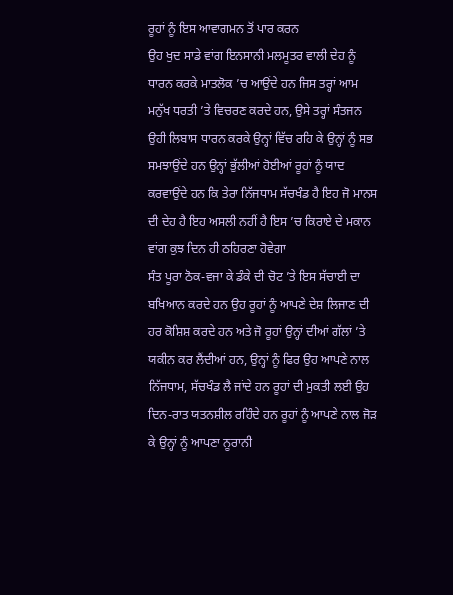ਰੂਹਾਂ ਨੂੰ ਇਸ ਆਵਾਗਮਨ ਤੋਂ ਪਾਰ ਕਰਨ
ਉਹ ਖੁਦ ਸਾਡੇ ਵਾਂਗ ਇਨਸਾਨੀ ਮਲਮੂਤਰ ਵਾਲੀ ਦੇਹ ਨੂੰ ਧਾਰਨ ਕਰਕੇ ਮਾਤਲੋਕ ’ਚ ਆਉਂਦੇ ਹਨ ਜਿਸ ਤਰ੍ਹਾਂ ਆਮ ਮਨੁੱਖ ਧਰਤੀ ’ਤੇ ਵਿਚਰਣ ਕਰਦੇ ਹਨ, ਉਸੇ ਤਰ੍ਹਾਂ ਸੰਤਜਨ ਉਹੀ ਲਿਬਾਸ ਧਾਰਨ ਕਰਕੇ ਉਨ੍ਹਾਂ ਵਿੱਚ ਰਹਿ ਕੇ ਉਨ੍ਹਾਂ ਨੂੰ ਸਭ ਸਮਝਾਉਂਦੇ ਹਨ ਉਨ੍ਹਾਂ ਭੁੱਲੀਆਂ ਹੋਈਆਂ ਰੂਹਾਂ ਨੂੰ ਯਾਦ ਕਰਵਾਉਂਦੇ ਹਨ ਕਿ ਤੇਰਾ ਨਿੱਜਧਾਮ ਸੱਚਖੰਡ ਹੈ ਇਹ ਜੋ ਮਾਨਸ ਦੀ ਦੇਹ ਹੈ ਇਹ ਅਸਲੀ ਨਹੀਂ ਹੈ ਇਸ ’ਚ ਕਿਰਾਏ ਦੇ ਮਕਾਨ ਵਾਂਗ ਕੁਝ ਦਿਨ ਹੀ ਠਹਿਰਣਾ ਹੋਵੇਗਾ
ਸੰਤ ਪੂਰਾ ਠੋਕ-ਵਜਾ ਕੇ ਡੰਕੇ ਦੀ ਚੋਟ ’ਤੇ ਇਸ ਸੱਚਾਈ ਦਾ ਬਖਿਆਨ ਕਰਦੇ ਹਨ ਉਹ ਰੂਹਾਂ ਨੂੰ ਆਪਣੇ ਦੇਸ਼ ਲਿਜਾਣ ਦੀ ਹਰ ਕੋਸ਼ਿਸ਼ ਕਰਦੇ ਹਨ ਅਤੇ ਜੋ ਰੂਹਾਂ ਉਨ੍ਹਾਂ ਦੀਆਂ ਗੱਲਾਂ ’ਤੇ ਯਕੀਨ ਕਰ ਲੈਂਦੀਆਂ ਹਨ, ਉਨ੍ਹਾਂ ਨੂੰ ਫਿਰ ਉਹ ਆਪਣੇ ਨਾਲ ਨਿੱਜਧਾਮ, ਸੱਚਖੰਡ ਲੈ ਜਾਂਦੇ ਹਨ ਰੂਹਾਂ ਦੀ ਮੁਕਤੀ ਲਈ ਉਹ ਦਿਨ-ਰਾਤ ਯਤਨਸ਼ੀਲ ਰਹਿੰਦੇ ਹਨ ਰੂਹਾਂ ਨੂੰ ਆਪਣੇ ਨਾਲ ਜੋੜ ਕੇ ਉਨ੍ਹਾਂ ਨੂੰ ਆਪਣਾ ਨੂਰਾਨੀ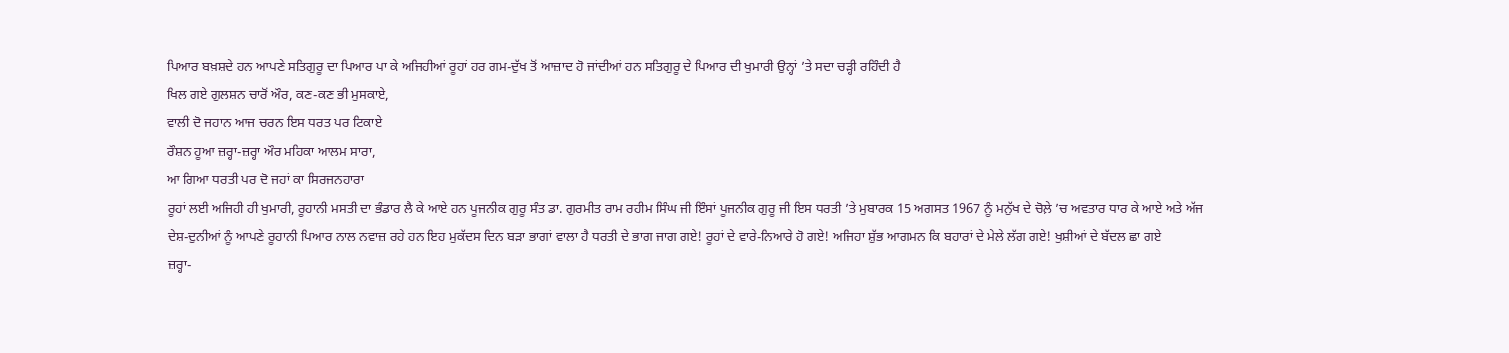ਪਿਆਰ ਬਖ਼ਸ਼ਦੇ ਹਨ ਆਪਣੇ ਸਤਿਗੁਰੂ ਦਾ ਪਿਆਰ ਪਾ ਕੇ ਅਜਿਹੀਆਂ ਰੂਹਾਂ ਹਰ ਗਮ-ਦੁੱਖ ਤੋਂ ਆਜ਼ਾਦ ਹੋ ਜਾਂਦੀਆਂ ਹਨ ਸਤਿਗੁਰੂ ਦੇ ਪਿਆਰ ਦੀ ਖੁਮਾਰੀ ਉਨ੍ਹਾਂ ’ਤੇ ਸਦਾ ਚੜ੍ਹੀ ਰਹਿੰਦੀ ਹੈ
ਖਿਲ ਗਏ ਗੁਲਸ਼ਨ ਚਾਰੋਂ ਔਰ, ਕਣ-ਕਣ ਭੀ ਮੁਸਕਾਏ,
ਵਾਲੀ ਦੋ ਜਹਾਨ ਆਜ ਚਰਨ ਇਸ ਧਰਤ ਪਰ ਟਿਕਾਏ
ਰੌਸ਼ਨ ਹੂਆ ਜ਼ਰ੍ਹਾ-ਜ਼ਰ੍ਹਾ ਔਰ ਮਹਿਕਾ ਆਲਮ ਸਾਰਾ,
ਆ ਗਿਆ ਧਰਤੀ ਪਰ ਦੋ ਜਹਾਂ ਕਾ ਸਿਰਜਨਹਾਰਾ
ਰੂਹਾਂ ਲਈ ਅਜਿਹੀ ਹੀ ਖੁਮਾਰੀ, ਰੂਹਾਨੀ ਮਸਤੀ ਦਾ ਭੰਡਾਰ ਲੈ ਕੇ ਆਏ ਹਨ ਪੂਜਨੀਕ ਗੁਰੂ ਸੰਤ ਡਾ. ਗੁਰਮੀਤ ਰਾਮ ਰਹੀਮ ਸਿੰਘ ਜੀ ਇੰਸਾਂ ਪੂਜਨੀਕ ਗੁਰੂ ਜੀ ਇਸ ਧਰਤੀ ’ਤੇ ਮੁਬਾਰਕ 15 ਅਗਸਤ 1967 ਨੂੰ ਮਨੁੱਖ ਦੇ ਚੋਲ਼ੇ ’ਚ ਅਵਤਾਰ ਧਾਰ ਕੇ ਆਏ ਅਤੇ ਅੱਜ ਦੇਸ਼-ਦੁਨੀਆਂ ਨੂੰ ਆਪਣੇ ਰੂਹਾਨੀ ਪਿਆਰ ਨਾਲ ਨਵਾਜ਼ ਰਹੇ ਹਨ ਇਹ ਮੁਕੱਦਸ ਦਿਨ ਬੜਾ ਭਾਗਾਂ ਵਾਲਾ ਹੈ ਧਰਤੀ ਦੇ ਭਾਗ ਜਾਗ ਗਏ! ਰੂਹਾਂ ਦੇ ਵਾਰੇ-ਨਿਆਰੇ ਹੋ ਗਏ! ਅਜਿਹਾ ਸ਼ੁੱਭ ਆਗਮਨ ਕਿ ਬਹਾਰਾਂ ਦੇ ਮੇਲੇ ਲੱਗ ਗਏ! ਖੁਸ਼ੀਆਂ ਦੇ ਬੱਦਲ ਛਾ ਗਏ
ਜ਼ਰ੍ਹਾ-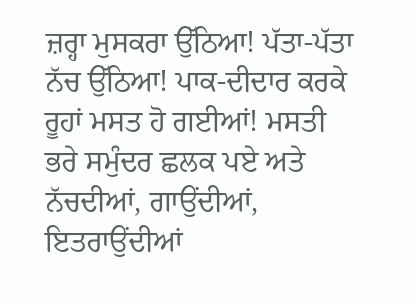ਜ਼ਰ੍ਹਾ ਮੁਸਕਰਾ ਉੱਠਿਆ! ਪੱਤਾ-ਪੱਤਾ ਨੱਚ ਉੱਠਿਆ! ਪਾਕ-ਦੀਦਾਰ ਕਰਕੇ ਰੂਹਾਂ ਮਸਤ ਹੋ ਗਈਆਂ! ਮਸਤੀ ਭਰੇ ਸਮੁੰਦਰ ਛਲਕ ਪਏ ਅਤੇ ਨੱਚਦੀਆਂ, ਗਾਉਂਦੀਆਂ, ਇਤਰਾਉਂਦੀਆਂ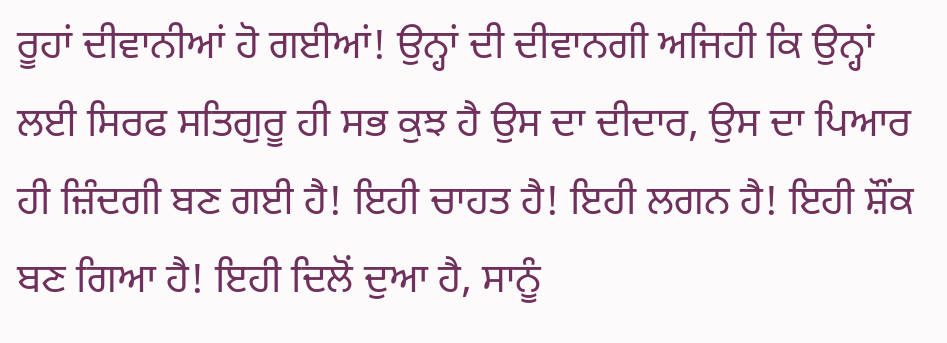ਰੂਹਾਂ ਦੀਵਾਨੀਆਂ ਹੋ ਗਈਆਂ! ਉਨ੍ਹਾਂ ਦੀ ਦੀਵਾਨਗੀ ਅਜਿਹੀ ਕਿ ਉਨ੍ਹਾਂ ਲਈ ਸਿਰਫ ਸਤਿਗੁਰੂ ਹੀ ਸਭ ਕੁਝ ਹੈ ਉਸ ਦਾ ਦੀਦਾਰ, ਉਸ ਦਾ ਪਿਆਰ ਹੀ ਜ਼ਿੰਦਗੀ ਬਣ ਗਈ ਹੈ! ਇਹੀ ਚਾਹਤ ਹੈ! ਇਹੀ ਲਗਨ ਹੈ! ਇਹੀ ਸ਼ੌਂਕ ਬਣ ਗਿਆ ਹੈ! ਇਹੀ ਦਿਲੋਂ ਦੁਆ ਹੈ, ਸਾਨੂੰ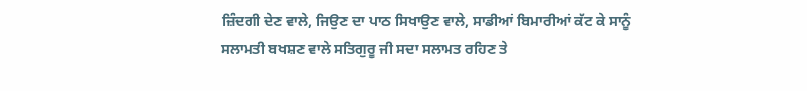ਜ਼ਿੰਦਗੀ ਦੇਣ ਵਾਲੇ, ਜਿਉਣ ਦਾ ਪਾਠ ਸਿਖਾਉਣ ਵਾਲੇ, ਸਾਡੀਆਂ ਬਿਮਾਰੀਆਂ ਕੱਟ ਕੇ ਸਾਨੂੰ ਸਲਾਮਤੀ ਬਖਸ਼ਣ ਵਾਲੇ ਸਤਿਗੁਰੂ ਜੀ ਸਦਾ ਸਲਾਮਤ ਰਹਿਣ ਤੇ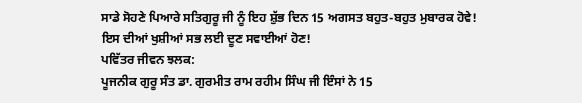ਸਾਡੇ ਸੋਹਣੇ ਪਿਆਰੇ ਸਤਿਗੁਰੂ ਜੀ ਨੂੰ ਇਹ ਸ਼ੁੱਭ ਦਿਨ 15 ਅਗਸਤ ਬਹੁਤ-ਬਹੁਤ ਮੁਬਾਰਕ ਹੋਵੇ! ਇਸ ਦੀਆਂ ਖੁਸ਼ੀਆਂ ਸਭ ਲਈ ਦੂਣ ਸਵਾਈਆਂ ਹੋਣ!
ਪਵਿੱਤਰ ਜੀਵਨ ਝਲਕ:
ਪੂਜਨੀਕ ਗੁਰੂ ਸੰਤ ਡਾ. ਗੁਰਮੀਤ ਰਾਮ ਰਹੀਮ ਸਿੰਘ ਜੀ ਇੰਸਾਂ ਨੇ 15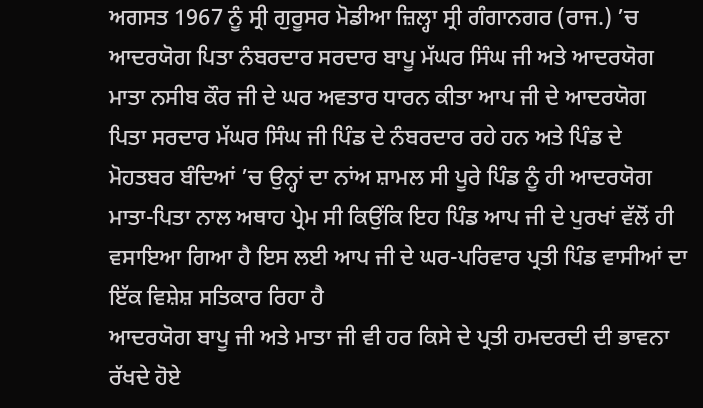ਅਗਸਤ 1967 ਨੂੰ ਸ੍ਰੀ ਗੁਰੂਸਰ ਮੋਡੀਆ ਜ਼ਿਲ੍ਹਾ ਸ੍ਰੀ ਗੰਗਾਨਗਰ (ਰਾਜ.) ’ਚ ਆਦਰਯੋਗ ਪਿਤਾ ਨੰਬਰਦਾਰ ਸਰਦਾਰ ਬਾਪੂ ਮੱਘਰ ਸਿੰਘ ਜੀ ਅਤੇ ਆਦਰਯੋਗ ਮਾਤਾ ਨਸੀਬ ਕੌਰ ਜੀ ਦੇ ਘਰ ਅਵਤਾਰ ਧਾਰਨ ਕੀਤਾ ਆਪ ਜੀ ਦੇ ਆਦਰਯੋਗ ਪਿਤਾ ਸਰਦਾਰ ਮੱਘਰ ਸਿੰਘ ਜੀ ਪਿੰਡ ਦੇ ਨੰਬਰਦਾਰ ਰਹੇ ਹਨ ਅਤੇ ਪਿੰਡ ਦੇ ਮੋਹਤਬਰ ਬੰਦਿਆਂ ’ਚ ਉਨ੍ਹਾਂ ਦਾ ਨਾਂਅ ਸ਼ਾਮਲ ਸੀ ਪੂਰੇ ਪਿੰਡ ਨੂੰ ਹੀ ਆਦਰਯੋਗ ਮਾਤਾ-ਪਿਤਾ ਨਾਲ ਅਥਾਹ ਪ੍ਰੇਮ ਸੀ ਕਿਉਂਕਿ ਇਹ ਪਿੰਡ ਆਪ ਜੀ ਦੇ ਪੁਰਖਾਂ ਵੱਲੋਂ ਹੀ ਵਸਾਇਆ ਗਿਆ ਹੈ ਇਸ ਲਈ ਆਪ ਜੀ ਦੇ ਘਰ-ਪਰਿਵਾਰ ਪ੍ਰਤੀ ਪਿੰਡ ਵਾਸੀਆਂ ਦਾ ਇੱਕ ਵਿਸ਼ੇਸ਼ ਸਤਿਕਾਰ ਰਿਹਾ ਹੈ
ਆਦਰਯੋਗ ਬਾਪੂ ਜੀ ਅਤੇ ਮਾਤਾ ਜੀ ਵੀ ਹਰ ਕਿਸੇ ਦੇ ਪ੍ਰਤੀ ਹਮਦਰਦੀ ਦੀ ਭਾਵਨਾ ਰੱਖਦੇ ਹੋਏ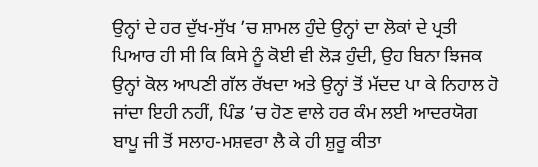ਉਨ੍ਹਾਂ ਦੇ ਹਰ ਦੁੱਖ-ਸੁੱਖ ’ਚ ਸ਼ਾਮਲ ਹੁੰਦੇ ਉਨ੍ਹਾਂ ਦਾ ਲੋਕਾਂ ਦੇ ਪ੍ਰਤੀ ਪਿਆਰ ਹੀ ਸੀ ਕਿ ਕਿਸੇ ਨੂੰ ਕੋਈ ਵੀ ਲੋੜ ਹੁੰਦੀ, ਉਹ ਬਿਨਾ ਝਿਜਕ ਉਨ੍ਹਾਂ ਕੋਲ ਆਪਣੀ ਗੱਲ ਰੱਖਦਾ ਅਤੇ ਉਨ੍ਹਾਂ ਤੋਂ ਮੱਦਦ ਪਾ ਕੇ ਨਿਹਾਲ ਹੋ ਜਾਂਦਾ ਇਹੀ ਨਹੀਂ, ਪਿੰਡ ’ਚ ਹੋਣ ਵਾਲੇ ਹਰ ਕੰਮ ਲਈ ਆਦਰਯੋਗ ਬਾਪੂ ਜੀ ਤੋਂ ਸਲਾਹ-ਮਸ਼ਵਰਾ ਲੈ ਕੇ ਹੀ ਸ਼ੁਰੂ ਕੀਤਾ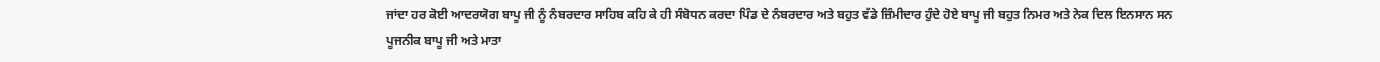ਜਾਂਦਾ ਹਰ ਕੋਈ ਆਦਰਯੋਗ ਬਾਪੂ ਜੀ ਨੂੰ ਨੰਬਰਦਾਰ ਸਾਹਿਬ ਕਹਿ ਕੇ ਹੀ ਸੰਬੋਧਨ ਕਰਦਾ ਪਿੰਡ ਦੇ ਨੰਬਰਦਾਰ ਅਤੇ ਬਹੁਤ ਵੱਡੇ ਜ਼ਿੰਮੀਦਾਰ ਹੁੰਦੇ ਹੋਏ ਬਾਪੂ ਜੀ ਬਹੁਤ ਨਿਮਰ ਅਤੇ ਨੇਕ ਦਿਲ ਇਨਸਾਨ ਸਨ
ਪੂਜਨੀਕ ਬਾਪੂ ਜੀ ਅਤੇ ਮਾਤਾ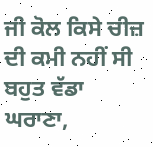ਜੀ ਕੋਲ ਕਿਸੇ ਚੀਜ਼ ਦੀ ਕਮੀ ਨਹੀਂ ਸੀ ਬਹੁਤ ਵੱਡਾ ਘਰਾਣਾ,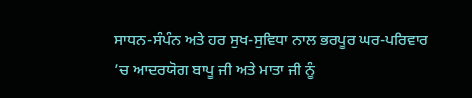ਸਾਧਨ-ਸੰਪੰਨ ਅਤੇ ਹਰ ਸੁਖ-ਸੁਵਿਧਾ ਨਾਲ ਭਰਪੂਰ ਘਰ-ਪਰਿਵਾਰ ’ਚ ਆਦਰਯੋਗ ਬਾਪੂ ਜੀ ਅਤੇ ਮਾਤਾ ਜੀ ਨੂੰ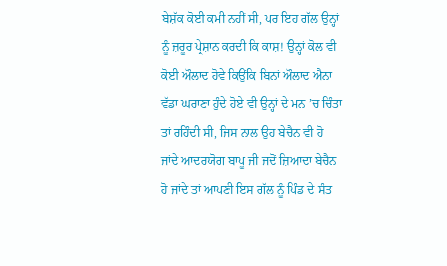ਬੇਸ਼ੱਕ ਕੋਈ ਕਮੀ ਨਹੀਂ ਸੀ, ਪਰ ਇਹ ਗੱਲ ਉਨ੍ਹਾਂ ਨੂੰ ਜ਼ਰੂਰ ਪ੍ਰੇਸ਼ਾਨ ਕਰਦੀ ਕਿ ਕਾਸ਼! ਉਨ੍ਹਾਂ ਕੋਲ ਵੀ ਕੋਈ ਔਲਾਦ ਹੋਵੇ ਕਿਉਂਕਿ ਬਿਨਾਂ ਔਲਾਦ ਐਨਾ ਵੱਡਾ ਘਰਾਣਾ ਹੁੰਦੇ ਹੋਏ ਵੀ ਉਨ੍ਹਾਂ ਦੇ ਮਨ ’ਚ ਚਿੰਤਾ ਤਾਂ ਰਹਿੰਦੀ ਸੀ, ਜਿਸ ਨਾਲ ਉਹ ਬੇਚੈਨ ਵੀ ਹੋ ਜਾਂਦੇ ਆਦਰਯੋਗ ਬਾਪੂ ਜੀ ਜਦੋਂ ਜ਼ਿਆਦਾ ਬੇਚੈਨ ਹੋ ਜਾਂਦੇ ਤਾਂ ਆਪਣੀ ਇਸ ਗੱਲ ਨੂੰ ਪਿੰਡ ਦੇ ਸੰਤ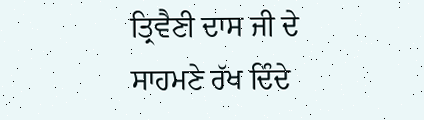ਤ੍ਰਿਵੈਣੀ ਦਾਸ ਜੀ ਦੇ ਸਾਹਮਣੇ ਰੱਖ ਦਿੰਦੇ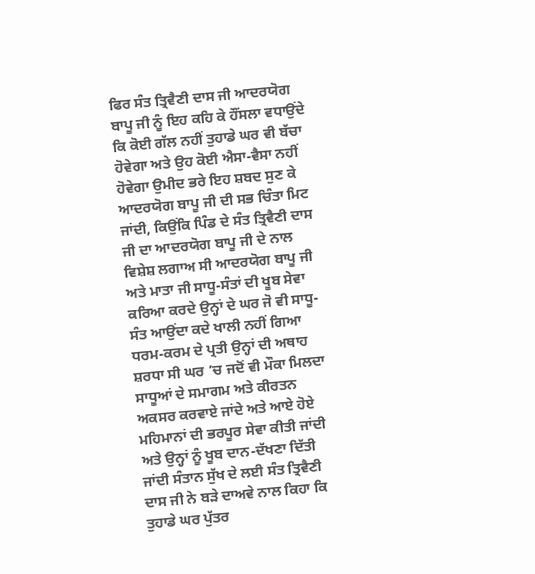ਫਿਰ ਸੰਤ ਤ੍ਰਿਵੈਣੀ ਦਾਸ ਜੀ ਆਦਰਯੋਗ ਬਾਪੂ ਜੀ ਨੂੰ ਇਹ ਕਹਿ ਕੇ ਹੌਂਸਲਾ ਵਧਾਉਂਦੇ ਕਿ ਕੋਈ ਗੱਲ ਨਹੀਂ ਤੁਹਾਡੇ ਘਰ ਵੀ ਬੱਚਾ ਹੋਵੇਗਾ ਅਤੇ ਉਹ ਕੋਈ ਐਸਾ-ਵੈਸਾ ਨਹੀਂ ਹੋਵੇਗਾ ਉਮੀਦ ਭਰੇ ਇਹ ਸ਼ਬਦ ਸੁਣ ਕੇ ਆਦਰਯੋਗ ਬਾਪੂ ਜੀ ਦੀ ਸਭ ਚਿੰਤਾ ਮਿਟ ਜਾਂਦੀ, ਕਿਉਂਕਿ ਪਿੰਡ ਦੇ ਸੰਤ ਤ੍ਰਿਵੈਣੀ ਦਾਸ ਜੀ ਦਾ ਆਦਰਯੋਗ ਬਾਪੂ ਜੀ ਦੇ ਨਾਲ ਵਿਸ਼ੇਸ਼ ਲਗਾਅ ਸੀ ਆਦਰਯੋਗ ਬਾਪੂ ਜੀ ਅਤੇ ਮਾਤਾ ਜੀ ਸਾਧੂ-ਸੰਤਾਂ ਦੀ ਖੂਬ ਸੇਵਾ ਕਰਿਆ ਕਰਦੇ ਉਨ੍ਹਾਂ ਦੇ ਘਰ ਜੋ ਵੀ ਸਾਧੂ-ਸੰਤ ਆਉਂਦਾ ਕਦੇ ਖਾਲੀ ਨਹੀਂ ਗਿਆ ਧਰਮ-ਕਰਮ ਦੇ ਪ੍ਰਤੀ ਉਨ੍ਹਾਂ ਦੀ ਅਥਾਹ ਸ਼ਰਧਾ ਸੀ ਘਰ ’ਚ ਜਦੋਂ ਵੀ ਮੌਕਾ ਮਿਲਦਾ ਸਾਧੂਆਂ ਦੇ ਸਮਾਗਮ ਅਤੇ ਕੀਰਤਨ ਅਕਸਰ ਕਰਵਾਏ ਜਾਂਦੇ ਅਤੇ ਆਏ ਹੋਏ ਮਹਿਮਾਨਾਂ ਦੀ ਭਰਪੂਰ ਸੇਵਾ ਕੀਤੀ ਜਾਂਦੀ ਅਤੇ ਉਨ੍ਹਾਂ ਨੂੰ ਖੂਬ ਦਾਨ-ਦੱਖਣਾ ਦਿੱਤੀ ਜਾਂਦੀ ਸੰਤਾਨ ਸੁੱਖ ਦੇ ਲਈ ਸੰਤ ਤ੍ਰਿਵੈਣੀ ਦਾਸ ਜੀ ਨੇ ਬੜੇ ਦਾਅਵੇ ਨਾਲ ਕਿਹਾ ਕਿ ਤੁਹਾਡੇ ਘਰ ਪੁੱਤਰ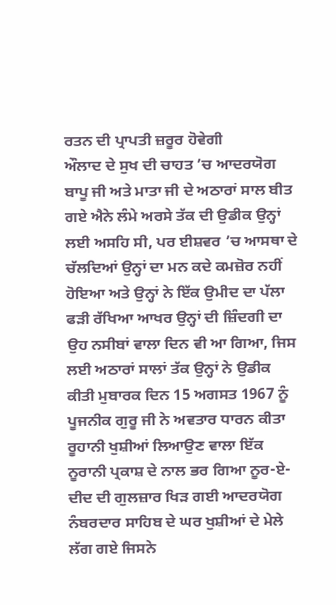ਰਤਨ ਦੀ ਪ੍ਰਾਪਤੀ ਜ਼ਰੂਰ ਹੋਵੇਗੀ
ਔਲਾਦ ਦੇ ਸੁਖ ਦੀ ਚਾਹਤ ’ਚ ਆਦਰਯੋਗ ਬਾਪੂ ਜੀ ਅਤੇ ਮਾਤਾ ਜੀ ਦੇ ਅਠਾਰਾਂ ਸਾਲ ਬੀਤ ਗਏ ਐਨੇ ਲੰਮੇ ਅਰਸੇ ਤੱਕ ਦੀ ਉਡੀਕ ਉਨ੍ਹਾਂ ਲਈ ਅਸਹਿ ਸੀ, ਪਰ ਈਸ਼ਵਰ ’ਚ ਆਸਥਾ ਦੇ ਚੱਲਦਿਆਂ ਉਨ੍ਹਾਂ ਦਾ ਮਨ ਕਦੇ ਕਮਜ਼ੋਰ ਨਹੀਂ ਹੋਇਆ ਅਤੇ ਉਨ੍ਹਾਂ ਨੇ ਇੱਕ ਉਮੀਦ ਦਾ ਪੱਲਾ ਫੜੀ ਰੱਖਿਆ ਆਖਰ ਉਨ੍ਹਾਂ ਦੀ ਜ਼ਿੰਦਗੀ ਦਾ ਉਹ ਨਸੀਬਾਂ ਵਾਲਾ ਦਿਨ ਵੀ ਆ ਗਿਆ, ਜਿਸ ਲਈ ਅਠਾਰਾਂ ਸਾਲਾਂ ਤੱਕ ਉਨ੍ਹਾਂ ਨੇ ਉਡੀਕ ਕੀਤੀ ਮੁਬਾਰਕ ਦਿਨ 15 ਅਗਸਤ 1967 ਨੂੰ ਪੂਜਨੀਕ ਗੁਰੂ ਜੀ ਨੇ ਅਵਤਾਰ ਧਾਰਨ ਕੀਤਾ
ਰੂਹਾਨੀ ਖੁਸ਼ੀਆਂ ਲਿਆਉਣ ਵਾਲਾ ਇੱਕ ਨੂਰਾਨੀ ਪ੍ਰਕਾਸ਼ ਦੇ ਨਾਲ ਭਰ ਗਿਆ ਨੂਰ-ਏ-ਦੀਦ ਦੀ ਗੁਲਜ਼ਾਰ ਖਿੜ ਗਈ ਆਦਰਯੋਗ ਨੰਬਰਦਾਰ ਸਾਹਿਬ ਦੇ ਘਰ ਖੁਸ਼ੀਆਂ ਦੇ ਮੇਲੇ ਲੱਗ ਗਏ ਜਿਸਨੇ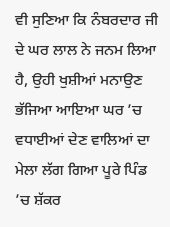ਵੀ ਸੁਣਿਆ ਕਿ ਨੰਬਰਦਾਰ ਜੀ ਦੇ ਘਰ ਲਾਲ ਨੇ ਜਨਮ ਲਿਆ ਹੈ, ਉਹੀ ਖੁਸ਼ੀਆਂ ਮਨਾਉਣ ਭੱਜਿਆ ਆਇਆ ਘਰ ’ਚ ਵਧਾਈਆਂ ਦੇਣ ਵਾਲਿਆਂ ਦਾ ਮੇਲਾ ਲੱਗ ਗਿਆ ਪੂਰੇ ਪਿੰਡ ’ਚ ਸ਼ੱਕਰ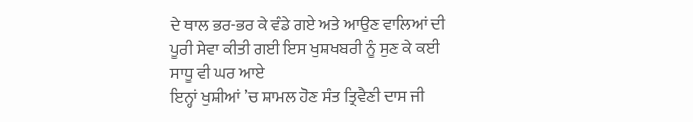ਦੇ ਥਾਲ ਭਰ-ਭਰ ਕੇ ਵੰਡੇ ਗਏ ਅਤੇ ਆਉਣ ਵਾਲਿਆਂ ਦੀ ਪੂਰੀ ਸੇਵਾ ਕੀਤੀ ਗਈ ਇਸ ਖੁਸ਼ਖਬਰੀ ਨੂੰ ਸੁਣ ਕੇ ਕਈ ਸਾਧੂ ਵੀ ਘਰ ਆਏ
ਇਨ੍ਹਾਂ ਖੁਸ਼ੀਆਂ ’ਚ ਸ਼ਾਮਲ ਹੋਣ ਸੰਤ ਤ੍ਰਿਵੈਣੀ ਦਾਸ ਜੀ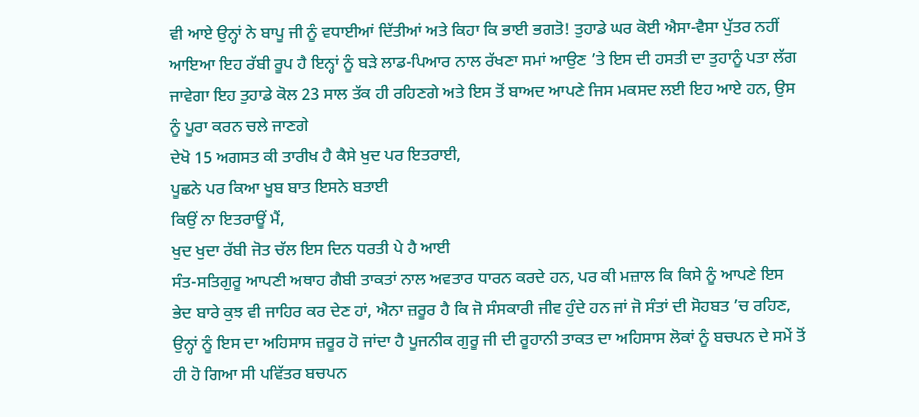ਵੀ ਆਏ ਉਨ੍ਹਾਂ ਨੇ ਬਾਪੂ ਜੀ ਨੂੰ ਵਧਾਈਆਂ ਦਿੱਤੀਆਂ ਅਤੇ ਕਿਹਾ ਕਿ ਭਾਈ ਭਗਤੋ! ਤੁਹਾਡੇ ਘਰ ਕੋਈ ਐਸਾ-ਵੈਸਾ ਪੁੱਤਰ ਨਹੀਂ ਆਇਆ ਇਹ ਰੱਬੀ ਰੂਪ ਹੈ ਇਨ੍ਹਾਂ ਨੂੰ ਬੜੇ ਲਾਡ-ਪਿਆਰ ਨਾਲ ਰੱਖਣਾ ਸਮਾਂ ਆਉਣ ’ਤੇ ਇਸ ਦੀ ਹਸਤੀ ਦਾ ਤੁਹਾਨੂੰ ਪਤਾ ਲੱਗ ਜਾਵੇਗਾ ਇਹ ਤੁਹਾਡੇ ਕੋਲ 23 ਸਾਲ ਤੱਕ ਹੀ ਰਹਿਣਗੇ ਅਤੇ ਇਸ ਤੋਂ ਬਾਅਦ ਆਪਣੇ ਜਿਸ ਮਕਸਦ ਲਈ ਇਹ ਆਏ ਹਨ, ਉਸ ਨੂੰ ਪੂਰਾ ਕਰਨ ਚਲੇ ਜਾਣਗੇ
ਦੇਖੋ 15 ਅਗਸਤ ਕੀ ਤਾਰੀਖ ਹੈ ਕੈਸੇ ਖੁਦ ਪਰ ਇਤਰਾਈ,
ਪੂਛਨੇ ਪਰ ਕਿਆ ਖੂਬ ਬਾਤ ਇਸਨੇ ਬਤਾਈ
ਕਿਉਂ ਨਾ ਇਤਰਾਊਂ ਮੈਂ,
ਖੁਦ ਖੁਦਾ ਰੱਬੀ ਜੋਤ ਚੱਲ ਇਸ ਦਿਨ ਧਰਤੀ ਪੇ ਹੈ ਆਈ
ਸੰਤ-ਸਤਿਗੁਰੂ ਆਪਣੀ ਅਥਾਹ ਗੈਬੀ ਤਾਕਤਾਂ ਨਾਲ ਅਵਤਾਰ ਧਾਰਨ ਕਰਦੇ ਹਨ, ਪਰ ਕੀ ਮਜ਼ਾਲ ਕਿ ਕਿਸੇ ਨੂੰ ਆਪਣੇ ਇਸ ਭੇਦ ਬਾਰੇ ਕੁਝ ਵੀ ਜਾਹਿਰ ਕਰ ਦੇਣ ਹਾਂ, ਐਨਾ ਜ਼ਰੂਰ ਹੈ ਕਿ ਜੋ ਸੰਸਕਾਰੀ ਜੀਵ ਹੁੰਦੇ ਹਨ ਜਾਂ ਜੋ ਸੰਤਾਂ ਦੀ ਸੋਹਬਤ ’ਚ ਰਹਿਣ, ਉਨ੍ਹਾਂ ਨੂੰ ਇਸ ਦਾ ਅਹਿਸਾਸ ਜ਼ਰੂਰ ਹੋ ਜਾਂਦਾ ਹੈ ਪੂਜਨੀਕ ਗੁਰੂ ਜੀ ਦੀ ਰੂਹਾਨੀ ਤਾਕਤ ਦਾ ਅਹਿਸਾਸ ਲੋਕਾਂ ਨੂੰ ਬਚਪਨ ਦੇ ਸਮੇਂ ਤੋਂ ਹੀ ਹੋ ਗਿਆ ਸੀ ਪਵਿੱਤਰ ਬਚਪਨ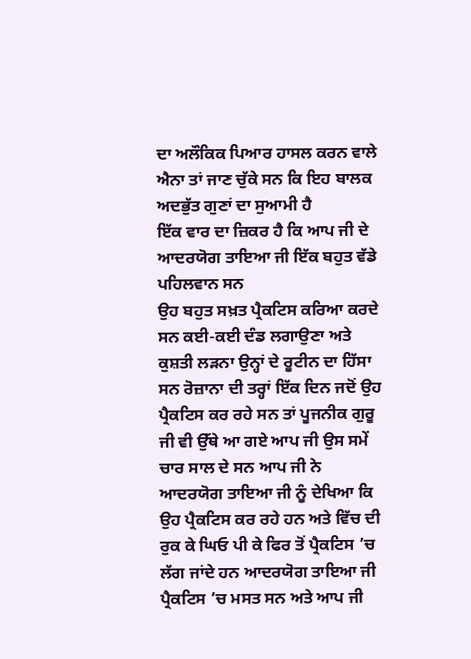ਦਾ ਅਲੌਕਿਕ ਪਿਆਰ ਹਾਸਲ ਕਰਨ ਵਾਲੇ ਐਨਾ ਤਾਂ ਜਾਣ ਚੁੱਕੇ ਸਨ ਕਿ ਇਹ ਬਾਲਕ ਅਦਭੁੱਤ ਗੁਣਾਂ ਦਾ ਸੁਆਮੀ ਹੈ
ਇੱਕ ਵਾਰ ਦਾ ਜ਼ਿਕਰ ਹੈ ਕਿ ਆਪ ਜੀ ਦੇ ਆਦਰਯੋਗ ਤਾਇਆ ਜੀ ਇੱਕ ਬਹੁਤ ਵੱਡੇ ਪਹਿਲਵਾਨ ਸਨ
ਉਹ ਬਹੁਤ ਸਖ਼ਤ ਪ੍ਰੈਕਟਿਸ ਕਰਿਆ ਕਰਦੇ ਸਨ ਕਈ-ਕਈ ਦੰਡ ਲਗਾਉਣਾ ਅਤੇ ਕੁਸ਼ਤੀ ਲੜਨਾ ਉਨ੍ਹਾਂ ਦੇ ਰੂਟੀਨ ਦਾ ਹਿੱਸਾ ਸਨ ਰੋਜ਼ਾਨਾ ਦੀ ਤਰ੍ਹਾਂ ਇੱਕ ਦਿਨ ਜਦੋਂ ਉਹ ਪ੍ਰੈਕਟਿਸ ਕਰ ਰਹੇ ਸਨ ਤਾਂ ਪੂਜਨੀਕ ਗੁਰੂ ਜੀ ਵੀ ਉੱਥੇ ਆ ਗਏ ਆਪ ਜੀ ਉਸ ਸਮੇਂ ਚਾਰ ਸਾਲ ਦੇ ਸਨ ਆਪ ਜੀ ਨੇ ਆਦਰਯੋਗ ਤਾਇਆ ਜੀ ਨੂੰ ਦੇਖਿਆ ਕਿ ਉਹ ਪ੍ਰੈਕਟਿਸ ਕਰ ਰਹੇ ਹਨ ਅਤੇ ਵਿੱਚ ਦੀ ਰੁਕ ਕੇ ਘਿਓ ਪੀ ਕੇ ਫਿਰ ਤੋਂ ਪ੍ਰੈਕਟਿਸ ’ਚ ਲੱਗ ਜਾਂਦੇ ਹਨ ਆਦਰਯੋਗ ਤਾਇਆ ਜੀ ਪ੍ਰੈਕਟਿਸ ’ਚ ਮਸਤ ਸਨ ਅਤੇ ਆਪ ਜੀ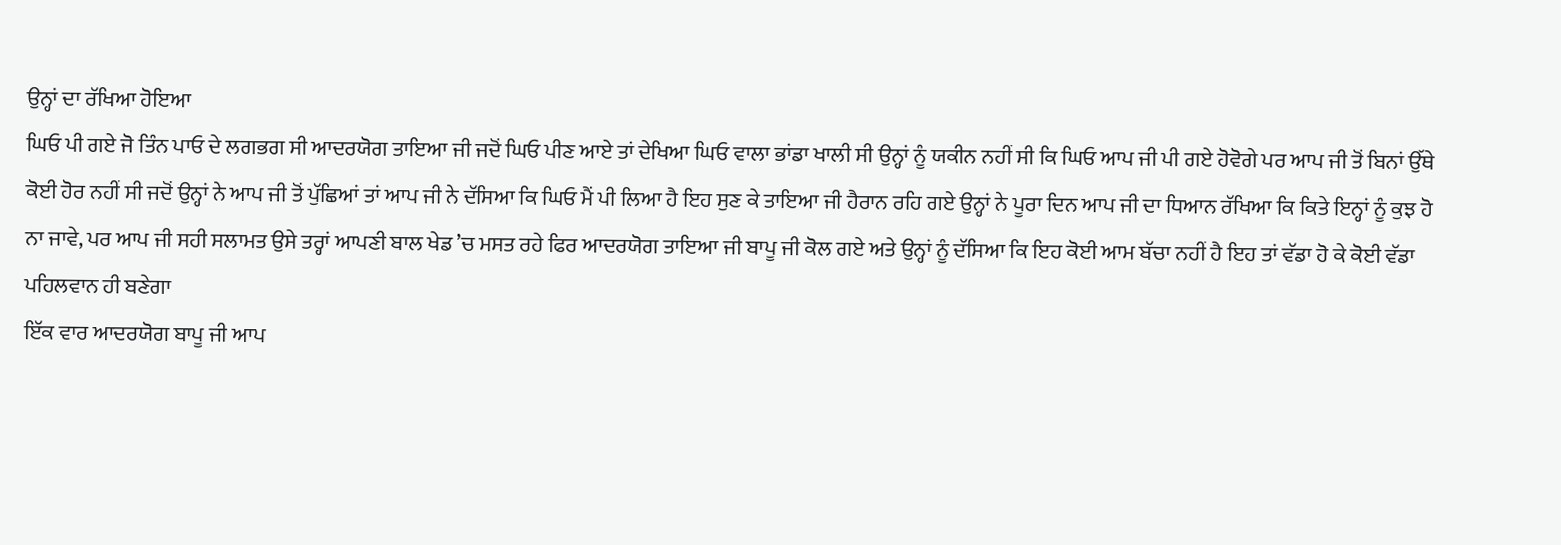ਉਨ੍ਹਾਂ ਦਾ ਰੱਖਿਆ ਹੋਇਆ
ਘਿਓ ਪੀ ਗਏ ਜੋ ਤਿੰਨ ਪਾਓ ਦੇ ਲਗਭਗ ਸੀ ਆਦਰਯੋਗ ਤਾਇਆ ਜੀ ਜਦੋਂ ਘਿਓ ਪੀਣ ਆਏ ਤਾਂ ਦੇਖਿਆ ਘਿਓ ਵਾਲਾ ਭਾਂਡਾ ਖਾਲੀ ਸੀ ਉਨ੍ਹਾਂ ਨੂੰ ਯਕੀਨ ਨਹੀਂ ਸੀ ਕਿ ਘਿਓ ਆਪ ਜੀ ਪੀ ਗਏ ਹੋਵੋਗੇ ਪਰ ਆਪ ਜੀ ਤੋਂ ਬਿਨਾਂ ਉੱਥੇ ਕੋਈ ਹੋਰ ਨਹੀਂ ਸੀ ਜਦੋਂ ਉਨ੍ਹਾਂ ਨੇ ਆਪ ਜੀ ਤੋਂ ਪੁੱਛਿਆਂ ਤਾਂ ਆਪ ਜੀ ਨੇ ਦੱਸਿਆ ਕਿ ਘਿਓ ਮੈਂ ਪੀ ਲਿਆ ਹੈ ਇਹ ਸੁਣ ਕੇ ਤਾਇਆ ਜੀ ਹੈਰਾਨ ਰਹਿ ਗਏ ਉਨ੍ਹਾਂ ਨੇ ਪੂਰਾ ਦਿਨ ਆਪ ਜੀ ਦਾ ਧਿਆਨ ਰੱਖਿਆ ਕਿ ਕਿਤੇ ਇਨ੍ਹਾਂ ਨੂੰ ਕੁਝ ਹੋ ਨਾ ਜਾਵੇ, ਪਰ ਆਪ ਜੀ ਸਹੀ ਸਲਾਮਤ ਉਸੇ ਤਰ੍ਹਾਂ ਆਪਣੀ ਬਾਲ ਖੇਡ ’ਚ ਮਸਤ ਰਹੇ ਫਿਰ ਆਦਰਯੋਗ ਤਾਇਆ ਜੀ ਬਾਪੂ ਜੀ ਕੋਲ ਗਏ ਅਤੇ ਉਨ੍ਹਾਂ ਨੂੰ ਦੱਸਿਆ ਕਿ ਇਹ ਕੋਈ ਆਮ ਬੱਚਾ ਨਹੀਂ ਹੈ ਇਹ ਤਾਂ ਵੱਡਾ ਹੋ ਕੇ ਕੋਈ ਵੱਡਾ ਪਹਿਲਵਾਨ ਹੀ ਬਣੇਗਾ
ਇੱਕ ਵਾਰ ਆਦਰਯੋਗ ਬਾਪੂ ਜੀ ਆਪ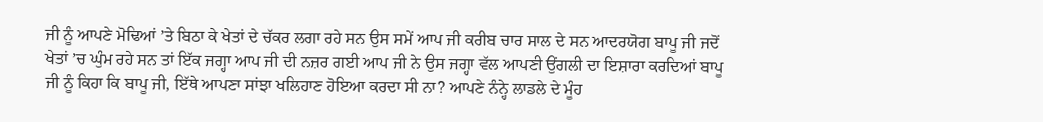ਜੀ ਨੂੰ ਆਪਣੇ ਮੋਢਿਆਂ ’ਤੇ ਬਿਠਾ ਕੇ ਖੇਤਾਂ ਦੇ ਚੱਕਰ ਲਗਾ ਰਹੇ ਸਨ ਉਸ ਸਮੇਂ ਆਪ ਜੀ ਕਰੀਬ ਚਾਰ ਸਾਲ ਦੇ ਸਨ ਆਦਰਯੋਗ ਬਾਪੂ ਜੀ ਜਦੋਂ ਖੇਤਾਂ ’ਚ ਘੁੰਮ ਰਹੇ ਸਨ ਤਾਂ ਇੱਕ ਜਗ੍ਹਾ ਆਪ ਜੀ ਦੀ ਨਜ਼ਰ ਗਈ ਆਪ ਜੀ ਨੇ ਉਸ ਜਗ੍ਹਾ ਵੱਲ ਆਪਣੀ ਉਂਗਲੀ ਦਾ ਇਸ਼ਾਰਾ ਕਰਦਿਆਂ ਬਾਪੂ ਜੀ ਨੂੰ ਕਿਹਾ ਕਿ ਬਾਪੂ ਜੀ, ਇੱਥੇ ਆਪਣਾ ਸਾਂਝਾ ਖਲਿਹਾਣ ਹੋਇਆ ਕਰਦਾ ਸੀ ਨਾ? ਆਪਣੇ ਨੰਨ੍ਹੇ ਲਾਡਲੇ ਦੇ ਮੂੰਹ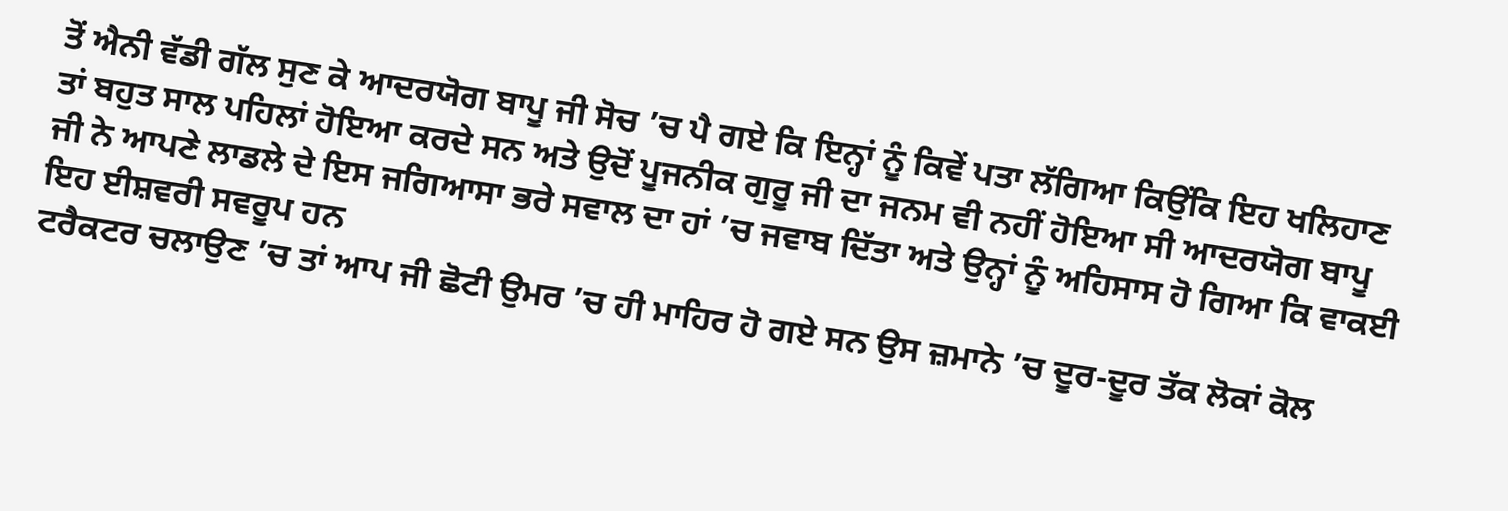ਤੋਂ ਐਨੀ ਵੱਡੀ ਗੱਲ ਸੁਣ ਕੇ ਆਦਰਯੋਗ ਬਾਪੂ ਜੀ ਸੋਚ ’ਚ ਪੈ ਗਏ ਕਿ ਇਨ੍ਹਾਂ ਨੂੰ ਕਿਵੇਂ ਪਤਾ ਲੱਗਿਆ ਕਿਉਂਕਿ ਇਹ ਖਲਿਹਾਣ ਤਾਂ ਬਹੁਤ ਸਾਲ ਪਹਿਲਾਂ ਹੋਇਆ ਕਰਦੇ ਸਨ ਅਤੇ ਉਦੋਂ ਪੂਜਨੀਕ ਗੁਰੂ ਜੀ ਦਾ ਜਨਮ ਵੀ ਨਹੀਂ ਹੋਇਆ ਸੀ ਆਦਰਯੋਗ ਬਾਪੂ ਜੀ ਨੇ ਆਪਣੇ ਲਾਡਲੇ ਦੇ ਇਸ ਜਗਿਆਸਾ ਭਰੇ ਸਵਾਲ ਦਾ ਹਾਂ ’ਚ ਜਵਾਬ ਦਿੱਤਾ ਅਤੇ ਉਨ੍ਹਾਂ ਨੂੰ ਅਹਿਸਾਸ ਹੋ ਗਿਆ ਕਿ ਵਾਕਈ ਇਹ ਈਸ਼ਵਰੀ ਸਵਰੂਪ ਹਨ
ਟਰੈਕਟਰ ਚਲਾਉਣ ’ਚ ਤਾਂ ਆਪ ਜੀ ਛੋਟੀ ਉਮਰ ’ਚ ਹੀ ਮਾਹਿਰ ਹੋ ਗਏ ਸਨ ਉਸ ਜ਼ਮਾਨੇ ’ਚ ਦੂਰ-ਦੂਰ ਤੱਕ ਲੋਕਾਂ ਕੋਲ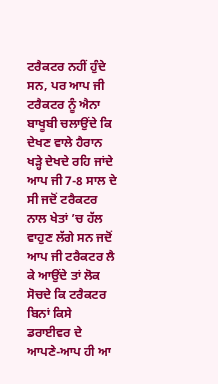ਟਰੈਕਟਰ ਨਹੀਂ ਹੁੰਦੇ ਸਨ, ਪਰ ਆਪ ਜੀ ਟਰੈਕਟਰ ਨੂੰ ਐਨਾ ਬਾਖੂਬੀ ਚਲਾਉਂਦੇ ਕਿ ਦੇਖਣ ਵਾਲੇ ਹੈਰਾਨ ਖੜ੍ਹੇ ਦੇਖਦੇ ਰਹਿ ਜਾਂਦੇ ਆਪ ਜੀ 7-8 ਸਾਲ ਦੇ ਸੀ ਜਦੋਂ ਟਰੈਕਟਰ ਨਾਲ ਖੇਤਾਂ ’ਚ ਹੱਲ ਵਾਹੁਣ ਲੱਗੇ ਸਨ ਜਦੋਂ ਆਪ ਜੀ ਟਰੈਕਟਰ ਲੈ ਕੇ ਆਉਂਦੇ ਤਾਂ ਲੋਕ ਸੋਚਦੇ ਕਿ ਟਰੈਕਟਰ ਬਿਨਾਂ ਕਿਸੇ ਡਰਾਈਵਰ ਦੇ ਆਪਣੇ-ਆਪ ਹੀ ਆ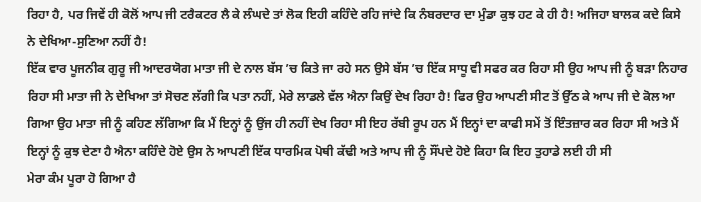ਰਿਹਾ ਹੈ, ਪਰ ਜਿਵੇਂ ਹੀ ਕੋਲੋਂ ਆਪ ਜੀ ਟਰੈਕਟਰ ਲੈ ਕੇ ਲੰਘਦੇ ਤਾਂ ਲੋਕ ਇਹੀ ਕਹਿੰਦੇ ਰਹਿ ਜਾਂਦੇ ਕਿ ਨੰਬਰਦਾਰ ਦਾ ਮੁੰਡਾ ਕੁਝ ਹਟ ਕੇ ਹੀ ਹੈ! ਅਜਿਹਾ ਬਾਲਕ ਕਦੇ ਕਿਸੇ ਨੇ ਦੇਖਿਆ-ਸੁਣਿਆ ਨਹੀਂ ਹੈ!
ਇੱਕ ਵਾਰ ਪੂਜਨੀਕ ਗੁਰੂ ਜੀ ਆਦਰਯੋਗ ਮਾਤਾ ਜੀ ਦੇ ਨਾਲ ਬੱਸ ’ਚ ਕਿਤੇ ਜਾ ਰਹੇ ਸਨ ਉਸੇ ਬੱਸ ’ਚ ਇੱਕ ਸਾਧੂ ਵੀ ਸਫਰ ਕਰ ਰਿਹਾ ਸੀ ਉਹ ਆਪ ਜੀ ਨੂੰ ਬੜਾ ਨਿਹਾਰ ਰਿਹਾ ਸੀ ਮਾਤਾ ਜੀ ਨੇ ਦੇਖਿਆ ਤਾਂ ਸੋਚਣ ਲੱਗੀ ਕਿ ਪਤਾ ਨਹੀਂ, ਮੇਰੇ ਲਾਡਲੇ ਵੱਲ ਐਨਾ ਕਿਉਂ ਦੇਖ ਰਿਹਾ ਹੈ! ਫਿਰ ਉਹ ਆਪਣੀ ਸੀਟ ਤੋਂ ਉੱਠ ਕੇ ਆਪ ਜੀ ਦੇ ਕੋਲ ਆ ਗਿਆ ਉਹ ਮਾਤਾ ਜੀ ਨੂੰ ਕਹਿਣ ਲੱਗਿਆ ਕਿ ਮੈਂ ਇਨ੍ਹਾਂ ਨੂੰ ਉਂਜ ਹੀ ਨਹੀਂ ਦੇਖ ਰਿਹਾ ਸੀ ਇਹ ਰੱਬੀ ਰੂਪ ਹਨ ਮੈਂ ਇਨ੍ਹਾਂ ਦਾ ਕਾਫੀ ਸਮੇਂ ਤੋਂ ਇੰਤਜ਼ਾਰ ਕਰ ਰਿਹਾ ਸੀ ਅਤੇ ਮੈਂ ਇਨ੍ਹਾਂ ਨੂੰ ਕੁਝ ਦੇਣਾ ਹੈ ਐਨਾ ਕਹਿੰਦੇ ਹੋਏ ਉਸ ਨੇ ਆਪਣੀ ਇੱਕ ਧਾਰਮਿਕ ਪੋਥੀ ਕੱਢੀ ਅਤੇ ਆਪ ਜੀ ਨੂੰ ਸੌਂਪਦੇ ਹੋਏ ਕਿਹਾ ਕਿ ਇਹ ਤੁਹਾਡੇ ਲਈ ਹੀ ਸੀ
ਮੇਰਾ ਕੰਮ ਪੂਰਾ ਹੋ ਗਿਆ ਹੈ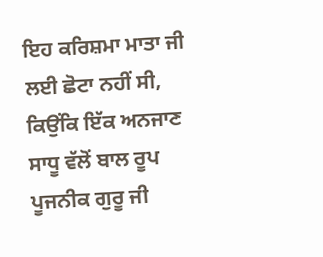ਇਹ ਕਰਿਸ਼ਮਾ ਮਾਤਾ ਜੀ ਲਈ ਛੋਟਾ ਨਹੀਂ ਸੀ, ਕਿਉਂਕਿ ਇੱਕ ਅਨਜਾਣ ਸਾਧੂ ਵੱਲੋਂ ਬਾਲ ਰੂਪ ਪੂਜਨੀਕ ਗੁਰੂ ਜੀ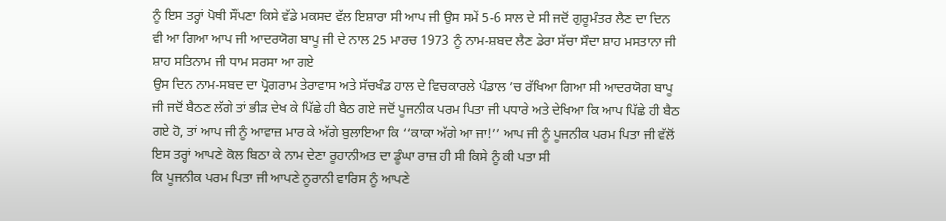ਨੂੰ ਇਸ ਤਰ੍ਹਾਂ ਪੋਥੀ ਸੌਂਪਣਾ ਕਿਸੇ ਵੱਡੇ ਮਕਸਦ ਵੱਲ ਇਸ਼ਾਰਾ ਸੀ ਆਪ ਜੀ ਉਸ ਸਮੇਂ 5-6 ਸਾਲ ਦੇ ਸੀ ਜਦੋਂ ਗੁਰੂਮੰਤਰ ਲੈਣ ਦਾ ਦਿਨ ਵੀ ਆ ਗਿਆ ਆਪ ਜੀ ਆਦਰਯੋਗ ਬਾਪੂ ਜੀ ਦੇ ਨਾਲ 25 ਮਾਰਚ 1973 ਨੂੰ ਨਾਮ-ਸ਼ਬਦ ਲੈਣ ਡੇਰਾ ਸੱਚਾ ਸੌਦਾ ਸ਼ਾਹ ਮਸਤਾਨਾ ਜੀ ਸ਼ਾਹ ਸਤਿਨਾਮ ਜੀ ਧਾਮ ਸਰਸਾ ਆ ਗਏ
ਉਸ ਦਿਨ ਨਾਮ-ਸਬਦ ਦਾ ਪ੍ਰੋਗਰਾਮ ਤੇਰਾਵਾਸ ਅਤੇ ਸੱਚਖੰਡ ਹਾਲ ਦੇ ਵਿਚਕਾਰਲੇ ਪੰਡਾਲ ’ਚ ਰੱਖਿਆ ਗਿਆ ਸੀ ਆਦਰਯੋਗ ਬਾਪੂ ਜੀ ਜਦੋਂ ਬੈਠਣ ਲੱਗੇ ਤਾਂ ਭੀੜ ਦੇਖ ਕੇ ਪਿੱਛੇ ਹੀ ਬੈਠ ਗਏ ਜਦੋਂ ਪੂਜਨੀਕ ਪਰਮ ਪਿਤਾ ਜੀ ਪਧਾਰੇ ਅਤੇ ਦੇਖਿਆ ਕਿ ਆਪ ਪਿੱਛੇ ਹੀ ਬੈਠ ਗਏ ਹੋ, ਤਾਂ ਆਪ ਜੀ ਨੂੰ ਆਵਾਜ਼ ਮਾਰ ਕੇ ਅੱਗੇ ਬੁਲਾਇਆ ਕਿ ‘‘ਕਾਕਾ ਅੱਗੇ ਆ ਜਾ!’’ ਆਪ ਜੀ ਨੂੰ ਪੂਜਨੀਕ ਪਰਮ ਪਿਤਾ ਜੀ ਵੱਲੋਂ ਇਸ ਤਰ੍ਹਾਂ ਆਪਣੇ ਕੋਲ ਬਿਠਾ ਕੇ ਨਾਮ ਦੇਣਾ ਰੂਹਾਨੀਅਤ ਦਾ ਡੂੰਘਾ ਰਾਜ਼ ਹੀ ਸੀ ਕਿਸੇ ਨੂੰ ਕੀ ਪਤਾ ਸੀ
ਕਿ ਪੂਜਨੀਕ ਪਰਮ ਪਿਤਾ ਜੀ ਆਪਣੇ ਨੂਰਾਨੀ ਵਾਰਿਸ ਨੂੰ ਆਪਣੇ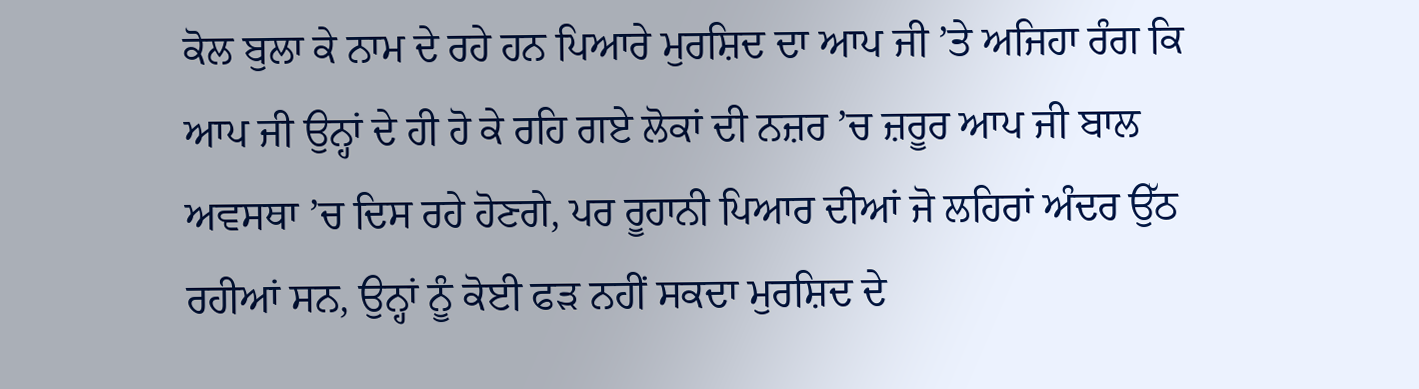ਕੋਲ ਬੁਲਾ ਕੇ ਨਾਮ ਦੇ ਰਹੇ ਹਨ ਪਿਆਰੇ ਮੁਰਸ਼ਿਦ ਦਾ ਆਪ ਜੀ ’ਤੇ ਅਜਿਹਾ ਰੰਗ ਕਿ ਆਪ ਜੀ ਉਨ੍ਹਾਂ ਦੇ ਹੀ ਹੋ ਕੇ ਰਹਿ ਗਏ ਲੋਕਾਂ ਦੀ ਨਜ਼ਰ ’ਚ ਜ਼ਰੂਰ ਆਪ ਜੀ ਬਾਲ ਅਵਸਥਾ ’ਚ ਦਿਸ ਰਹੇ ਹੋਣਗੇ, ਪਰ ਰੂਹਾਨੀ ਪਿਆਰ ਦੀਆਂ ਜੋ ਲਹਿਰਾਂ ਅੰਦਰ ਉੱਠ ਰਹੀਆਂ ਸਨ, ਉਨ੍ਹਾਂ ਨੂੰ ਕੋਈ ਫੜ ਨਹੀਂ ਸਕਦਾ ਮੁਰਸ਼ਿਦ ਦੇ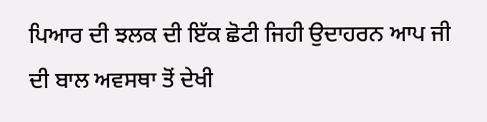ਪਿਆਰ ਦੀ ਝਲਕ ਦੀ ਇੱਕ ਛੋਟੀ ਜਿਹੀ ਉਦਾਹਰਨ ਆਪ ਜੀ ਦੀ ਬਾਲ ਅਵਸਥਾ ਤੋਂ ਦੇਖੀ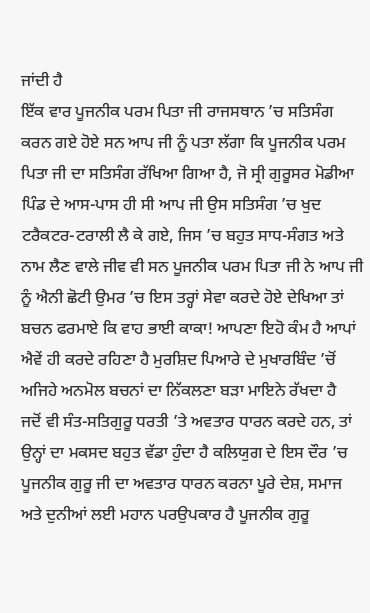ਜਾਂਦੀ ਹੈ
ਇੱਕ ਵਾਰ ਪੂਜਨੀਕ ਪਰਮ ਪਿਤਾ ਜੀ ਰਾਜਸਥਾਨ ’ਚ ਸਤਿਸੰਗ ਕਰਨ ਗਏ ਹੋਏ ਸਨ ਆਪ ਜੀ ਨੂੰ ਪਤਾ ਲੱਗਾ ਕਿ ਪੂਜਨੀਕ ਪਰਮ ਪਿਤਾ ਜੀ ਦਾ ਸਤਿਸੰਗ ਰੱਖਿਆ ਗਿਆ ਹੈ, ਜੋ ਸ੍ਰੀ ਗੁਰੂਸਰ ਮੋਡੀਆ ਪਿੰਡ ਦੇ ਆਸ-ਪਾਸ ਹੀ ਸੀ ਆਪ ਜੀ ਉਸ ਸਤਿਸੰਗ ’ਚ ਖੁਦ ਟਰੈਕਟਰ-ਟਰਾਲੀ ਲੈ ਕੇ ਗਏ, ਜਿਸ ’ਚ ਬਹੁਤ ਸਾਧ-ਸੰਗਤ ਅਤੇ ਨਾਮ ਲੈਣ ਵਾਲੇ ਜੀਵ ਵੀ ਸਨ ਪੂਜਨੀਕ ਪਰਮ ਪਿਤਾ ਜੀ ਨੇ ਆਪ ਜੀ ਨੂੰ ਐਨੀ ਛੋਟੀ ਉਮਰ ’ਚ ਇਸ ਤਰ੍ਹਾਂ ਸੇਵਾ ਕਰਦੇ ਹੋਏ ਦੇਖਿਆ ਤਾਂ ਬਚਨ ਫਰਮਾਏ ਕਿ ਵਾਹ ਭਾਈ ਕਾਕਾ! ਆਪਣਾ ਇਹੋ ਕੰਮ ਹੈ ਆਪਾਂ ਐਵੇਂ ਹੀ ਕਰਦੇ ਰਹਿਣਾ ਹੈ ਮੁਰਸ਼ਿਦ ਪਿਆਰੇ ਦੇ ਮੁਖਾਰਬਿੰਦ ’ਚੋਂ ਅਜਿਹੇ ਅਨਮੋਲ ਬਚਨਾਂ ਦਾ ਨਿੱਕਲਣਾ ਬੜਾ ਮਾਇਨੇ ਰੱਖਦਾ ਹੈ
ਜਦੋਂ ਵੀ ਸੰਤ-ਸਤਿਗੁਰੂ ਧਰਤੀ ’ਤੇ ਅਵਤਾਰ ਧਾਰਨ ਕਰਦੇ ਹਨ, ਤਾਂ ਉਨ੍ਹਾਂ ਦਾ ਮਕਸਦ ਬਹੁਤ ਵੱਡਾ ਹੁੰਦਾ ਹੈ ਕਲਿਯੁਗ ਦੇ ਇਸ ਦੌਰ ’ਚ ਪੂਜਨੀਕ ਗੁਰੂ ਜੀ ਦਾ ਅਵਤਾਰ ਧਾਰਨ ਕਰਨਾ ਪੂਰੇ ਦੇਸ਼, ਸਮਾਜ ਅਤੇ ਦੁਨੀਆਂ ਲਈ ਮਹਾਨ ਪਰਉਪਕਾਰ ਹੈ ਪੂਜਨੀਕ ਗੁਰੂ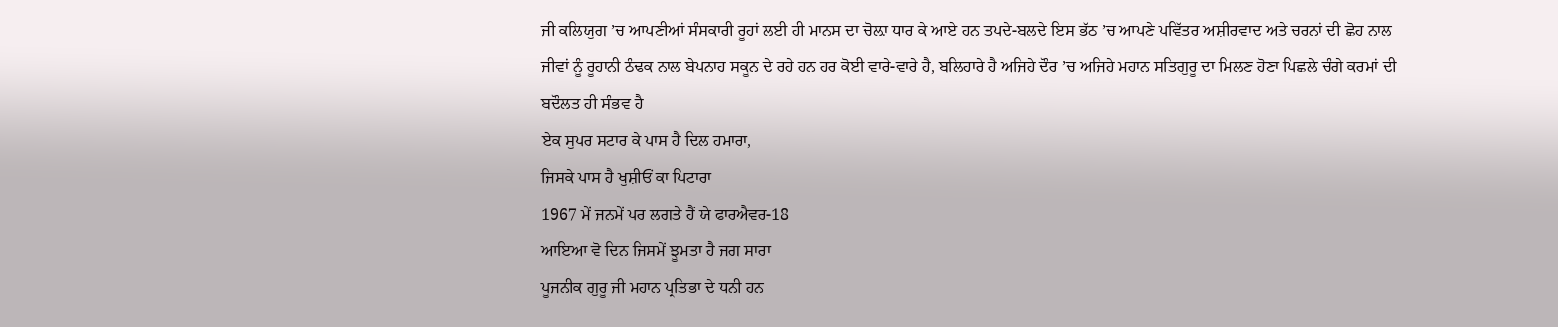ਜੀ ਕਲਿਯੁਗ ’ਚ ਆਪਣੀਆਂ ਸੰਸਕਾਰੀ ਰੂਹਾਂ ਲਈ ਹੀ ਮਾਨਸ ਦਾ ਚੋਲ਼ਾ ਧਾਰ ਕੇ ਆਏ ਹਨ ਤਪਦੇ-ਬਲਦੇ ਇਸ ਭੱਠ ’ਚ ਆਪਣੇ ਪਵਿੱਤਰ ਅਸ਼ੀਰਵਾਦ ਅਤੇ ਚਰਨਾਂ ਦੀ ਛੋਹ ਨਾਲ ਜੀਵਾਂ ਨੂੰ ਰੂਹਾਨੀ ਠੰਢਕ ਨਾਲ ਬੇਪਨਾਹ ਸਕੂਨ ਦੇ ਰਹੇ ਹਨ ਹਰ ਕੋਈ ਵਾਰੇ-ਵਾਰੇ ਹੈ, ਬਲਿਹਾਰੇ ਹੈ ਅਜਿਹੇ ਦੌਰ ’ਚ ਅਜਿਹੇ ਮਹਾਨ ਸਤਿਗੁਰੂ ਦਾ ਮਿਲਣ ਹੋਣਾ ਪਿਛਲੇ ਚੰਗੇ ਕਰਮਾਂ ਦੀ ਬਦੌਲਤ ਹੀ ਸੰਭਵ ਹੈ
ਏਕ ਸੁਪਰ ਸਟਾਰ ਕੇ ਪਾਸ ਹੈ ਦਿਲ ਹਮਾਰਾ,
ਜਿਸਕੇ ਪਾਸ ਹੈ ਖੁਸ਼ੀਓਂ ਕਾ ਪਿਟਾਰਾ
1967 ਮੇਂ ਜਨਮੇਂ ਪਰ ਲਗਤੇ ਹੈਂ ਯੇ ਫਾਰਐਵਰ-18
ਆਇਆ ਵੋ ਦਿਨ ਜਿਸਮੇਂ ਝੂਮਤਾ ਹੈ ਜਗ ਸਾਰਾ
ਪੂਜਨੀਕ ਗੁਰੂ ਜੀ ਮਹਾਨ ਪ੍ਰਤਿਭਾ ਦੇ ਧਨੀ ਹਨ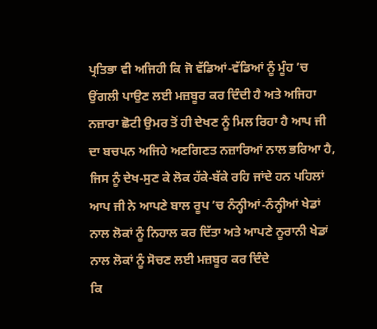ਪ੍ਰਤਿਭਾ ਵੀ ਅਜਿਹੀ ਕਿ ਜੋ ਵੱਡਿਆਂ-ਵੱਡਿਆਂ ਨੂੰ ਮੂੰਹ ’ਚ ਉਂਗਲੀ ਪਾਉਣ ਲਈ ਮਜ਼ਬੂਰ ਕਰ ਦਿੰਦੀ ਹੈ ਅਤੇ ਅਜਿਹਾ ਨਜ਼ਾਰਾ ਛੋਟੀ ਉਮਰ ਤੋਂ ਹੀ ਦੇਖਣ ਨੂੰ ਮਿਲ ਰਿਹਾ ਹੈ ਆਪ ਜੀ ਦਾ ਬਚਪਨ ਅਜਿਹੇ ਅਣਗਿਣਤ ਨਜ਼ਾਰਿਆਂ ਨਾਲ ਭਰਿਆ ਹੈ, ਜਿਸ ਨੂੰ ਦੇਖ-ਸੁਣ ਕੇ ਲੋਕ ਹੱਕੇ-ਬੱਕੇ ਰਹਿ ਜਾਂਦੇ ਹਨ ਪਹਿਲਾਂ ਆਪ ਜੀ ਨੇ ਆਪਣੇ ਬਾਲ ਰੂਪ ’ਚ ਨੰਨ੍ਹੀਆਂ-ਨੰਨ੍ਹੀਆਂ ਖੇਡਾਂ ਨਾਲ ਲੋਕਾਂ ਨੂੰ ਨਿਹਾਲ ਕਰ ਦਿੱਤਾ ਅਤੇ ਆਪਣੇ ਨੂਰਾਨੀ ਖੇਡਾਂ ਨਾਲ ਲੋਕਾਂ ਨੂੰ ਸੋਚਣ ਲਈ ਮਜ਼ਬੂਰ ਕਰ ਦਿੰਦੇ
ਕਿ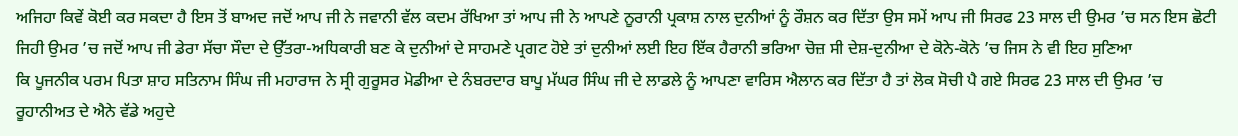ਅਜਿਹਾ ਕਿਵੇਂ ਕੋਈ ਕਰ ਸਕਦਾ ਹੈ ਇਸ ਤੋਂ ਬਾਅਦ ਜਦੋਂ ਆਪ ਜੀ ਨੇ ਜਵਾਨੀ ਵੱਲ ਕਦਮ ਰੱਖਿਆ ਤਾਂ ਆਪ ਜੀ ਨੇ ਆਪਣੇ ਨੂਰਾਨੀ ਪ੍ਰਕਾਸ਼ ਨਾਲ ਦੁਨੀਆਂ ਨੂੰ ਰੌਸ਼ਨ ਕਰ ਦਿੱਤਾ ਉਸ ਸਮੇਂ ਆਪ ਜੀ ਸਿਰਫ 23 ਸਾਲ ਦੀ ਉਮਰ ’ਚ ਸਨ ਇਸ ਛੋਟੀ ਜਿਹੀ ਉਮਰ ’ਚ ਜਦੋਂ ਆਪ ਜੀ ਡੇਰਾ ਸੱਚਾ ਸੌਦਾ ਦੇ ਉੱਤਰਾ-ਅਧਿਕਾਰੀ ਬਣ ਕੇ ਦੁਨੀਆਂ ਦੇ ਸਾਹਮਣੇ ਪ੍ਰਗਟ ਹੋਏ ਤਾਂ ਦੁਨੀਆਂ ਲਈ ਇਹ ਇੱਕ ਹੈਰਾਨੀ ਭਰਿਆ ਚੋਜ਼ ਸੀ ਦੇਸ਼-ਦੁਨੀਆ ਦੇ ਕੋਨੇ-ਕੋਨੇ ’ਚ ਜਿਸ ਨੇ ਵੀ ਇਹ ਸੁਣਿਆ
ਕਿ ਪੂਜਨੀਕ ਪਰਮ ਪਿਤਾ ਸ਼ਾਹ ਸਤਿਨਾਮ ਸਿੰਘ ਜੀ ਮਹਾਰਾਜ ਨੇ ਸ੍ਰੀ ਗੁਰੂਸਰ ਮੋਡੀਆ ਦੇ ਨੰਬਰਦਾਰ ਬਾਪੂ ਮੱਘਰ ਸਿੰਘ ਜੀ ਦੇ ਲਾਡਲੇ ਨੂੰ ਆਪਣਾ ਵਾਰਿਸ ਐਲਾਨ ਕਰ ਦਿੱਤਾ ਹੈ ਤਾਂ ਲੋਕ ਸੋਚੀ ਪੈ ਗਏ ਸਿਰਫ 23 ਸਾਲ ਦੀ ਉਮਰ ’ਚ ਰੂਹਾਨੀਅਤ ਦੇ ਐਨੇ ਵੱਡੇ ਅਹੁਦੇ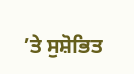’ਤੇ ਸੁਸ਼ੋਭਿਤ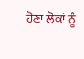ਹੋਣਾ ਲੋਕਾਂ ਨੂੰ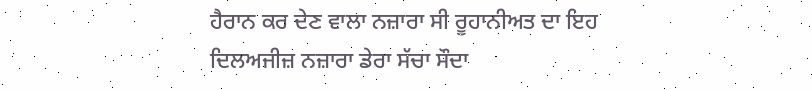ਹੈਰਾਨ ਕਰ ਦੇਣ ਵਾਲਾ ਨਜ਼ਾਰਾ ਸੀ ਰੂਹਾਨੀਅਤ ਦਾ ਇਹ ਦਿਲਅਜੀਜ਼ ਨਜ਼ਾਰਾ ਡੇਰਾ ਸੱਚਾ ਸੌਦਾ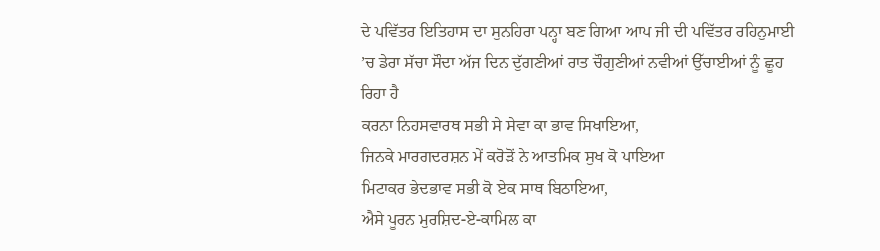ਦੇ ਪਵਿੱਤਰ ਇਤਿਹਾਸ ਦਾ ਸੁਨਹਿਰਾ ਪਨ੍ਹਾ ਬਣ ਗਿਆ ਆਪ ਜੀ ਦੀ ਪਵਿੱਤਰ ਰਹਿਨੁਮਾਈ ’ਚ ਡੇਰਾ ਸੱਚਾ ਸੌਦਾ ਅੱਜ ਦਿਨ ਦੁੱਗਣੀਆਂ ਰਾਤ ਚੌਗੁਣੀਆਂ ਨਵੀਆਂ ਉੱਚਾਈਆਂ ਨੂੰ ਛੂਹ ਰਿਹਾ ਹੈ
ਕਰਨਾ ਨਿਹਸਵਾਰਥ ਸਭੀ ਸੇ ਸੇਵਾ ਕਾ ਭਾਵ ਸਿਖਾਇਆ,
ਜਿਨਕੇ ਮਾਰਗਦਰਸ਼ਨ ਮੇਂ ਕਰੋੜੋਂ ਨੇ ਆਤਮਿਕ ਸੁਖ ਕੋ ਪਾਇਆ
ਮਿਟਾਕਰ ਭੇਦਭਾਵ ਸਭੀ ਕੋ ਏਕ ਸਾਥ ਬਿਠਾਇਆ,
ਐਸੇ ਪੂਰਨ ਮੁਰਸ਼ਿਦ-ਏ-ਕਾਮਿਲ ਕਾ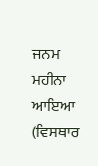ਜਨਮ ਮਹੀਨਾ ਆਇਆ
(ਵਿਸਥਾਰ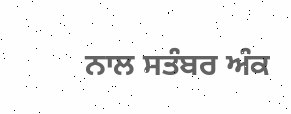ਨਾਲ ਸਤੰਬਰ ਅੰਕ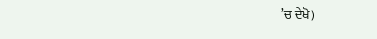’ਚ ਦੇਖੋ)